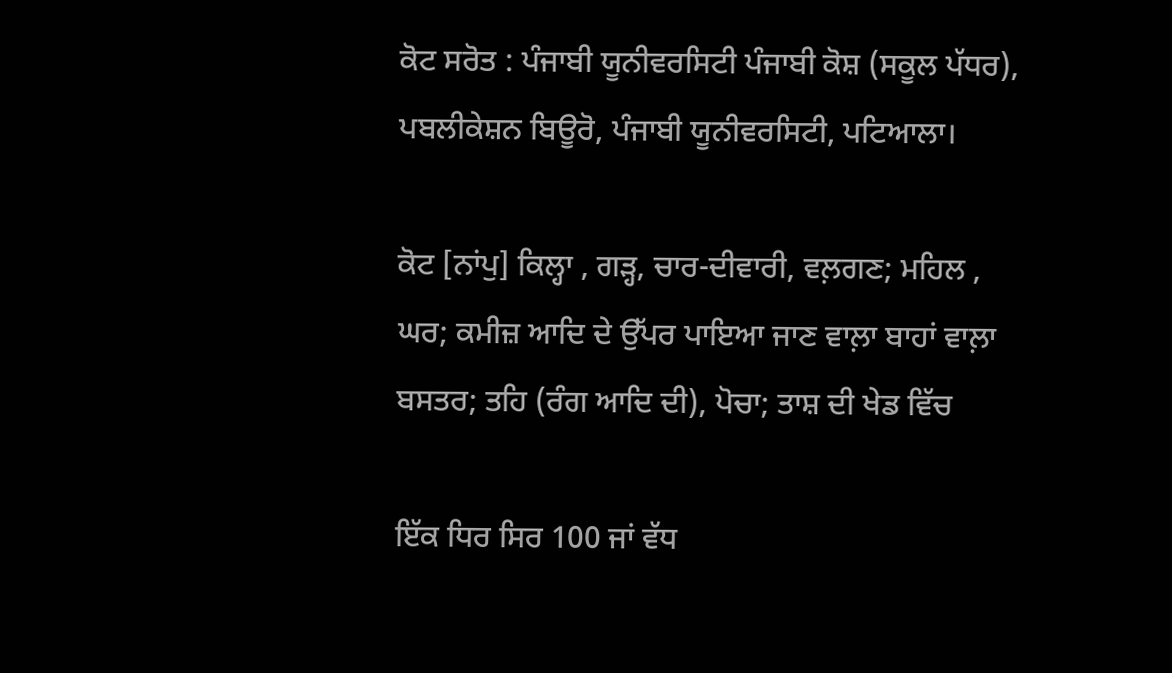ਕੋਟ ਸਰੋਤ : ਪੰਜਾਬੀ ਯੂਨੀਵਰਸਿਟੀ ਪੰਜਾਬੀ ਕੋਸ਼ (ਸਕੂਲ ਪੱਧਰ), ਪਬਲੀਕੇਸ਼ਨ ਬਿਊਰੋ, ਪੰਜਾਬੀ ਯੂਨੀਵਰਸਿਟੀ, ਪਟਿਆਲਾ।

ਕੋਟ [ਨਾਂਪੁ] ਕਿਲ੍ਹਾ , ਗੜ੍ਹ, ਚਾਰ-ਦੀਵਾਰੀ, ਵਲ਼ਗਣ; ਮਹਿਲ , ਘਰ; ਕਮੀਜ਼ ਆਦਿ ਦੇ ਉੱਪਰ ਪਾਇਆ ਜਾਣ ਵਾਲ਼ਾ ਬਾਹਾਂ ਵਾਲ਼ਾ ਬਸਤਰ; ਤਹਿ (ਰੰਗ ਆਦਿ ਦੀ), ਪੋਚਾ; ਤਾਸ਼ ਦੀ ਖੇਡ ਵਿੱਚ

ਇੱਕ ਧਿਰ ਸਿਰ 100 ਜਾਂ ਵੱਧ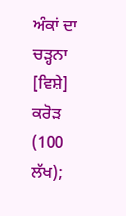ਅੰਕਾਂ ਦਾ ਚੜ੍ਹਨਾ [ਵਿਸ਼ੇ] ਕਰੋੜ (100 ਲੱਖ);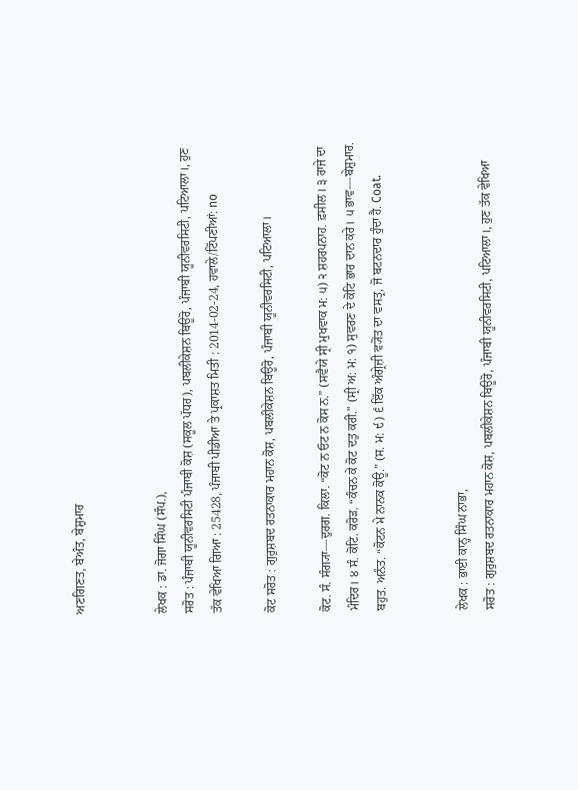ਅਣਗਿਣਤ, ਬੇਅੰਤ, ਬੇਸ਼ੁਮਾਰ


ਲੇਖਕ : ਡਾ. ਜੋਗਾ ਸਿੰਘ (ਸੰਪ.),
ਸਰੋਤ : ਪੰਜਾਬੀ ਯੂਨੀਵਰਸਿਟੀ ਪੰਜਾਬੀ ਕੋਸ਼ (ਸਕੂਲ ਪੱਧਰ), ਪਬਲੀਕੇਸ਼ਨ ਬਿਊਰੋ, ਪੰਜਾਬੀ ਯੂਨੀਵਰਸਿਟੀ, ਪਟਿਆਲਾ।, ਹੁਣ ਤੱਕ ਵੇਖਿਆ ਗਿਆ : 25428, ਪੰਜਾਬੀ ਪੀਡੀਆ ਤੇ ਪ੍ਰਕਾਸ਼ਤ ਮਿਤੀ : 2014-02-24, ਹਵਾਲੇ/ਟਿੱਪਣੀਆਂ: no

ਕੋਟ ਸਰੋਤ : ਗੁਰੁਸ਼ਬਦ ਰਤਨਾਕਾਰ ਮਹਾਨ ਕੋਸ਼, ਪਬਲੀਕੇਸ਼ਨ ਬਿਊਰੋ, ਪੰਜਾਬੀ ਯੂਨੀਵਰਸਿਟੀ, ਪਟਿਆਲਾ।

ਕੋਟ. ਸੰ. ਸੰਗ੍ਯਾ—ਦੁਰਗ. ਕਿਲਾ. “ਕੋਟ ਨ ਓਟ ਨ ਕੋਸ ਨ.” (ਸਵੈਯੇ ਸ੍ਰੀ ਮੁਖਵਾਕ ਮ: ੫) ੨ ਸ਼ਹਰਪਨਾਹ. ਫ਼ਸੀਲ। ੩ ਰਾਜੇ ਦਾ ਮੰਦਿਰ। ੪ ਸੰ. ਕੋਟਿ. ਕਰੋੜ. “ਕੰਚਨ ਕੇ ਕੋਟ ਦਤੁ ਕਰੀ.” (ਸ੍ਰੀ ਅ: ਮ: ੧) ਸੁਵਰਣ ਦੇ ਕੋਟਿ ਭਾਰ ਦਾਨ ਕਰੇ। ੫ ਭਾਵ—ਬੇਸ਼ੁਮਾਰ. ਬਹੁਤ. ਅਨੰਤ. “ਕੋਟਨ ਮੇ ਨਾਨਕ ਕੋਊ.” (ਸ. ਮ: ੯) ੬ ਇੱਕ ਅੰਗ੍ਰੇਜ਼ੀ ਵ੍ਯੋਂਤ ਦਾ ਵਸਤ੍ਰ, ਜੋ ਬਟਨਦਾਰ ਹੁੰਦਾ ਹੈ. Coat.


ਲੇਖਕ : ਭਾਈ ਕਾਨ੍ਹ ਸਿੰਘ ਨਾਭਾ,
ਸਰੋਤ : ਗੁਰੁਸ਼ਬਦ ਰਤਨਾਕਾਰ ਮਹਾਨ ਕੋਸ਼, ਪਬਲੀਕੇਸ਼ਨ ਬਿਊਰੋ, ਪੰਜਾਬੀ ਯੂਨੀਵਰਸਿਟੀ, ਪਟਿਆਲਾ।, ਹੁਣ ਤੱਕ ਵੇਖਿਆ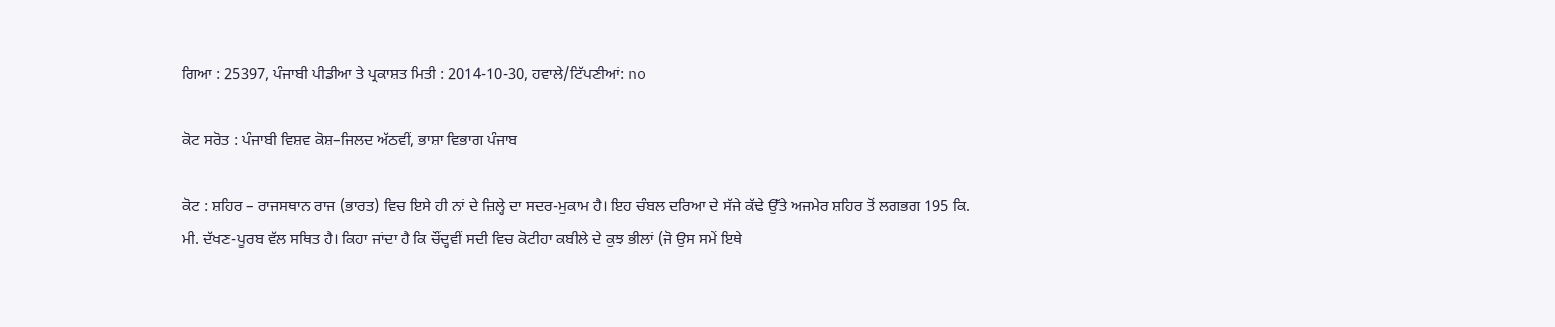ਗਿਆ : 25397, ਪੰਜਾਬੀ ਪੀਡੀਆ ਤੇ ਪ੍ਰਕਾਸ਼ਤ ਮਿਤੀ : 2014-10-30, ਹਵਾਲੇ/ਟਿੱਪਣੀਆਂ: no

ਕੋਟ ਸਰੋਤ : ਪੰਜਾਬੀ ਵਿਸ਼ਵ ਕੋਸ਼–ਜਿਲਦ ਅੱਠਵੀਂ, ਭਾਸ਼ਾ ਵਿਭਾਗ ਪੰਜਾਬ

ਕੋਟ : ਸ਼ਹਿਰ – ਰਾਜਸਥਾਨ ਰਾਜ (ਭਾਰਤ) ਵਿਚ ਇਸੇ ਹੀ ਨਾਂ ਦੇ ਜ਼ਿਲ੍ਹੇ ਦਾ ਸਦਰ-ਮੁਕਾਮ ਹੈ। ਇਹ ਚੰਬਲ ਦਰਿਆ ਦੇ ਸੱਜੇ ਕੱਢੇ ਉੱਤੇ ਅਜਮੇਰ ਸ਼ਹਿਰ ਤੋਂ ਲਗਭਗ 195 ਕਿ. ਮੀ. ਦੱਖਣ-ਪੂਰਬ ਵੱਲ ਸਥਿਤ ਹੈ। ਕਿਹਾ ਜਾਂਦਾ ਹੈ ਕਿ ਚੌਂਦ੍ਹਵੀਂ ਸਦੀ ਵਿਚ ਕੋਟੀਹਾ ਕਬੀਲੇ ਦੇ ਕੁਝ ਭੀਲਾਂ (ਜੋ ਉਸ ਸਮੇਂ ਇਥੇ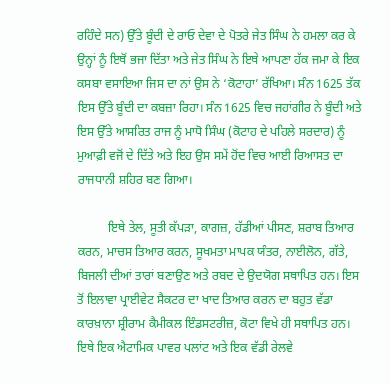ਰਹਿੰਦੇ ਸਨ) ਉੱਤੇ ਬੂੰਦੀ ਦੇ ਰਾਓ ਦੇਵਾ ਦੇ ਪੋਤਰੇ ਜੇਤ ਸਿੰਘ ਨੇ ਹਮਲਾ ਕਰ ਕੇ ਉਨ੍ਹਾਂ ਨੂੰ ਇਥੋਂ ਭਜਾ ਦਿੱਤਾ ਅਤੇ ਜੇਤ ਸਿੰਘ ਨੇ ਇਥੇ ਆਪਣਾ ਹੱਕ ਜਮਾ ਕੇ ਇਕ ਕਸਬਾ ਵਸਾਇਆ ਜਿਸ ਦਾ ਨਾਂ ਉਸ ਨੇ ‘ਕੋਟਾਹਾ’ ਰੱਖਿਆ। ਸੰਨ 1625 ਤੱਕ ਇਸ ਉੱਤੇ ਬੂੰਦੀ ਦਾ ਕਬਜ਼ਾ ਰਿਹਾ। ਸੰਨ 1625 ਵਿਚ ਜਹਾਂਗੀਰ ਨੇ ਬੂੰਦੀ ਅਤੇ ਇਸ ਉੱਤੇ ਆਸਰਿਤ ਰਾਜ ਨੂੰ ਮਾਧੋ ਸਿੰਘ (ਕੋਟਾਹ ਦੇ ਪਹਿਲੇ ਸਰਦਾਰ) ਨੂੰ ਮੁਆਫ਼ੀ ਵਜੋਂ ਦੇ ਦਿੱਤੇ ਅਤੇ ਇਹ ਉਸ ਸਮੇਂ ਹੋਂਦ ਵਿਚ ਆਈ ਰਿਆਸਤ ਦਾ ਰਾਜਧਾਨੀ ਸ਼ਹਿਰ ਬਣ ਗਿਆ।

          ਇਥੇ ਤੇਲ, ਸੂਤੀ ਕੱਪੜਾ, ਕਾਗਜ਼, ਹੱਡੀਆਂ ਪੀਸਣ, ਸ਼ਰਾਬ ਤਿਆਰ ਕਰਨ, ਮਾਚਸ ਤਿਆਰ ਕਰਨ, ਸੂਖਮਤਾ ਮਾਪਕ ਯੰਤਰ, ਨਾਈਲੋਨ, ਗੱਤੇ, ਬਿਜਲੀ ਦੀਆਂ ਤਾਰਾਂ ਬਣਾਉਣ ਅਤੇ ਰਬਦ ਦੇ ਉਦਯੋਗ ਸਥਾਪਿਤ ਹਨ। ਇਸ ਤੋਂ ਇਲਾਵਾ ਪ੍ਰਾਈਵੇਟ ਸੈਕਟਰ ਦਾ ਖਾਦ ਤਿਆਰ ਕਰਨ ਦਾ ਬਹੁਤ ਵੱਡਾ ਕਾਰਖ਼ਾਨਾ ਸ਼੍ਰੀਰਾਮ ਕੈਮੀਕਲ ਇੰਡਸਟਰੀਜ਼, ਕੋਟਾ ਵਿਖੇ ਹੀ ਸਥਾਪਿਤ ਹਨ। ਇਥੇ ਇਕ ਐਟਾਮਿਕ ਪਾਵਰ ਪਲਾਂਟ ਅਤੇ ਇਕ ਵੱਡੀ ਰੇਲਵੇ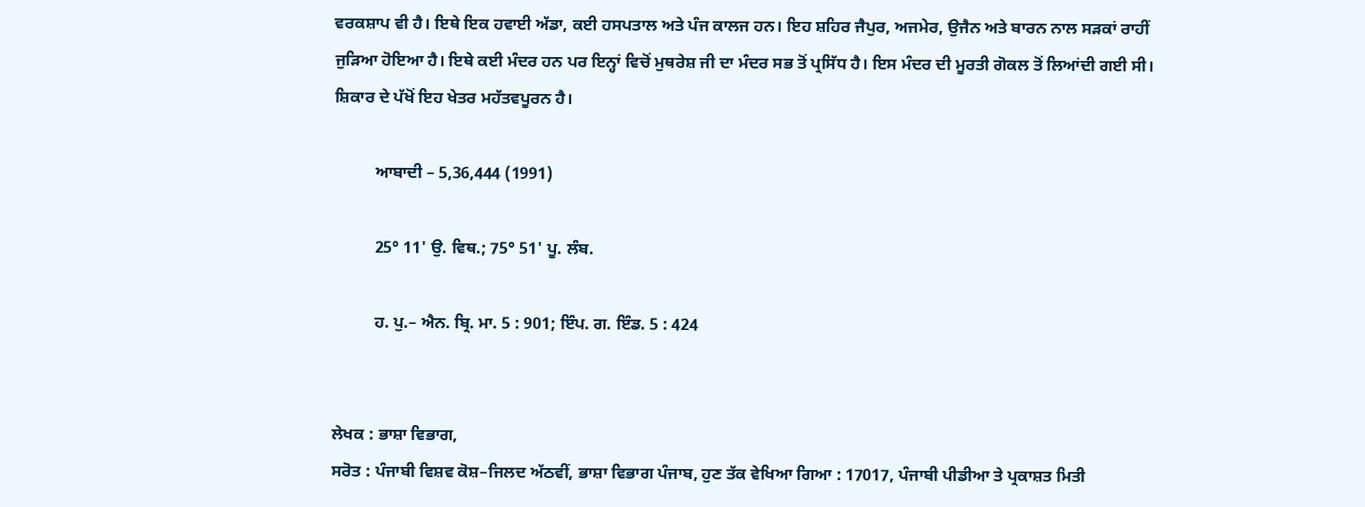ਵਰਕਸ਼ਾਪ ਵੀ ਹੈ। ਇਥੇ ਇਕ ਹਵਾਈ ਅੱਡਾ, ਕਈ ਹਸਪਤਾਲ ਅਤੇ ਪੰਜ ਕਾਲਜ ਹਨ। ਇਹ ਸ਼ਹਿਰ ਜੈਪੁਰ, ਅਜਮੇਰ, ਉਜੈਨ ਅਤੇ ਬਾਰਨ ਨਾਲ ਸੜਕਾਂ ਰਾਹੀਂ ਜੁੜਿਆ ਹੋਇਆ ਹੈ। ਇਥੇ ਕਈ ਮੰਦਰ ਹਨ ਪਰ ਇਨ੍ਹਾਂ ਵਿਚੋਂ ਮੁਥਰੇਸ਼ ਜੀ ਦਾ ਮੰਦਰ ਸਭ ਤੋਂ ਪ੍ਰਸਿੱਧ ਹੈ। ਇਸ ਮੰਦਰ ਦੀ ਮੂਰਤੀ ਗੋਕਲ ਤੋਂ ਲਿਆਂਦੀ ਗਈ ਸੀ। ਸ਼ਿਕਾਰ ਦੇ ਪੱਖੋਂ ਇਹ ਖੇਤਰ ਮਹੱਤਵਪੂਰਨ ਹੈ।

          ਆਬਾਦੀ – 5,36,444 (1991)

          25° 11' ਉ. ਵਿਥ.; 75° 51' ਪੂ. ਲੰਬ.

          ਹ. ਪੁ.– ਐਨ. ਬ੍ਰਿ. ਮਾ. 5 : 901; ਇੰਪ. ਗ. ਇੰਡ. 5 : 424


ਲੇਖਕ : ਭਾਸ਼ਾ ਵਿਭਾਗ,
ਸਰੋਤ : ਪੰਜਾਬੀ ਵਿਸ਼ਵ ਕੋਸ਼–ਜਿਲਦ ਅੱਠਵੀਂ, ਭਾਸ਼ਾ ਵਿਭਾਗ ਪੰਜਾਬ, ਹੁਣ ਤੱਕ ਵੇਖਿਆ ਗਿਆ : 17017, ਪੰਜਾਬੀ ਪੀਡੀਆ ਤੇ ਪ੍ਰਕਾਸ਼ਤ ਮਿਤੀ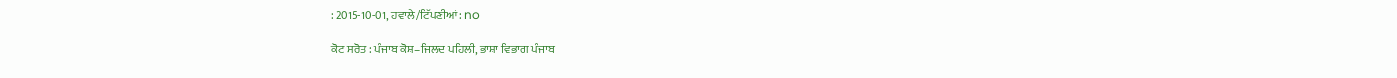: 2015-10-01, ਹਵਾਲੇ/ਟਿੱਪਣੀਆਂ: no

ਕੋਟ ਸਰੋਤ : ਪੰਜਾਬ ਕੋਸ਼–ਜਿਲਦ ਪਹਿਲੀ, ਭਾਸ਼ਾ ਵਿਭਾਗ ਪੰਜਾਬ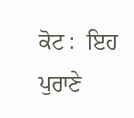ਕੋਟ :  ਇਹ ਪੁਰਾਣੇ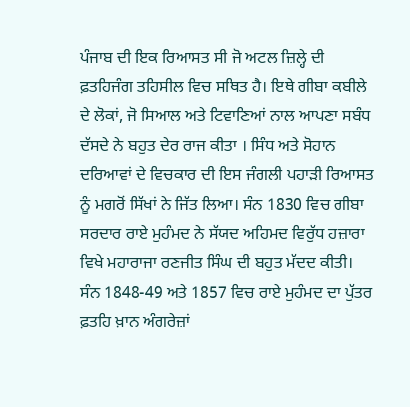ਪੰਜਾਬ ਦੀ ਇਕ ਰਿਆਸਤ ਸੀ ਜੋ ਅਟਲ ਜ਼ਿਲ੍ਹੇ ਦੀ ਫ਼ਤਹਿਜੰਗ ਤਹਿਸੀਲ ਵਿਚ ਸਥਿਤ ਹੈ। ਇਥੇ ਗੀਬਾ ਕਬੀਲੇ ਦੇ ਲੋਕਾਂ, ਜੋ ਸਿਆਲ ਅਤੇ ਟਿਵਾਣਿਆਂ ਨਾਲ ਆਪਣਾ ਸਬੰਧ ਦੱਸਦੇ ਨੇ ਬਹੁਤ ਦੇਰ ਰਾਜ ਕੀਤਾ । ਸਿੰਧ ਅਤੇ ਸੋਹਾਨ ਦਰਿਆਵਾਂ ਦੇ ਵਿਚਕਾਰ ਦੀ ਇਸ ਜੰਗਲੀ ਪਹਾੜੀ ਰਿਆਸਤ ਨੂੰ ਮਗਰੋਂ ਸਿੱਖਾਂ ਨੇ ਜਿੱਤ ਲਿਆ। ਸੰਨ 1830 ਵਿਚ ਗੀਬਾ ਸਰਦਾਰ ਰਾਏ ਮੁਹੰਮਦ ਨੇ ਸੱਯਦ ਅਹਿਮਦ ਵਿਰੁੱਧ ਹਜ਼ਾਰਾ ਵਿਖੇ ਮਹਾਰਾਜਾ ਰਣਜੀਤ ਸਿੰਘ ਦੀ ਬਹੁਤ ਮੱਦਦ ਕੀਤੀ। ਸੰਨ 1848-49 ਅਤੇ 1857 ਵਿਚ ਰਾਏ ਮੁਹੰਮਦ ਦਾ ਪੁੱਤਰ ਫ਼ਤਹਿ ਖ਼ਾਨ ਅੰਗਰੇਜ਼ਾਂ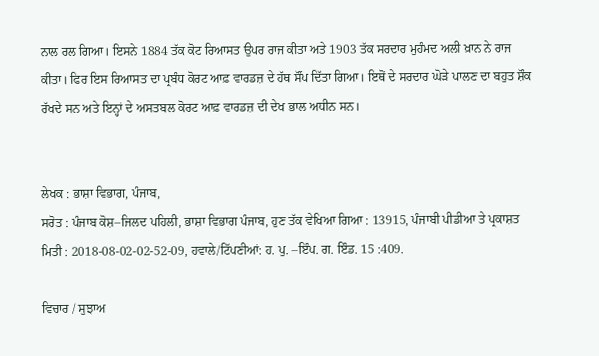ਨਾਲ ਰਲ ਗਿਆ। ਇਸਨੇ 1884 ਤੱਕ ਕੋਟ ਰਿਆਸਤ ਉਪਰ ਰਾਜ ਕੀਤਾ ਅਤੇ 1903 ਤੱਕ ਸਰਦਾਰ ਮੁਹੰਮਦ ਅਲੀ ਖ਼ਾਨ ਨੇ ਰਾਜ ਕੀਤਾ। ਫਿਰ ਇਸ ਰਿਆਸਤ ਦਾ ਪ੍ਰਬੰਧ ਕੋਰਟ ਆਫ਼ ਵਾਰਡਜ਼ ਦੇ ਹੱਥ ਸੌਂਪ ਦਿੱਤਾ ਗਿਆ। ਇਥੋਂ ਦੇ ਸਰਦਾਰ ਘੋੜੇ ਪਾਲਣ ਦਾ ਬਹੁਤ ਸ਼ੌਕ ਰੱਖਦੇ ਸਨ ਅਤੇ ਇਨ੍ਹਾਂ ਦੇ ਅਸਤਬਲ ਕੋਰਟ ਆਫ਼ ਵਾਰਡਜ਼ ਦੀ ਦੇਖ ਭਾਲ ਅਧੀਨ ਸਨ।


ਲੇਖਕ : ਭਾਸ਼ਾ ਵਿਭਾਗ, ਪੰਜਾਬ,
ਸਰੋਤ : ਪੰਜਾਬ ਕੋਸ਼–ਜਿਲਦ ਪਹਿਲੀ, ਭਾਸ਼ਾ ਵਿਭਾਗ ਪੰਜਾਬ, ਹੁਣ ਤੱਕ ਵੇਖਿਆ ਗਿਆ : 13915, ਪੰਜਾਬੀ ਪੀਡੀਆ ਤੇ ਪ੍ਰਕਾਸ਼ਤ ਮਿਤੀ : 2018-08-02-02-52-09, ਹਵਾਲੇ/ਟਿੱਪਣੀਆਂ: ਹ. ਪੁ. –ਇੰਪ. ਗ. ਇੰਡ. 15 :409.

ਵਿਚਾਰ / ਸੁਝਾਅ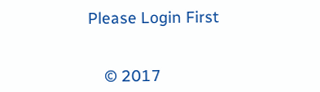Please Login First


    © 2017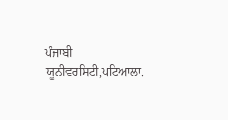ਪੰਜਾਬੀ ਯੂਨੀਵਰਸਿਟੀ,ਪਟਿਆਲਾ.